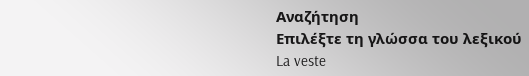Αναζήτηση
Επιλέξτε τη γλώσσα του λεξικού
La veste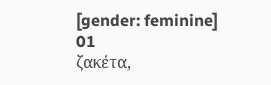[gender: feminine]
01
ζακέτα,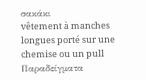σακάκι
vêtement à manches longues porté sur une chemise ou un pull
Παραδείγματα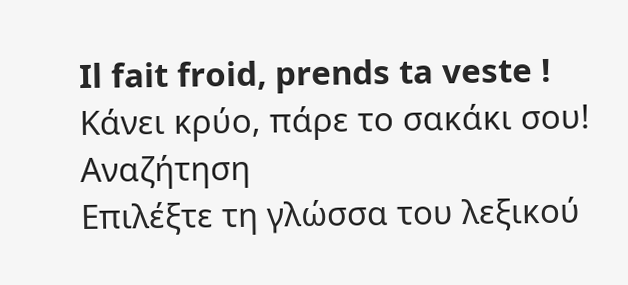Il fait froid, prends ta veste !
Κάνει κρύο, πάρε το σακάκι σου!
Αναζήτηση
Επιλέξτε τη γλώσσα του λεξικού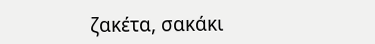ζακέτα, σακάκι